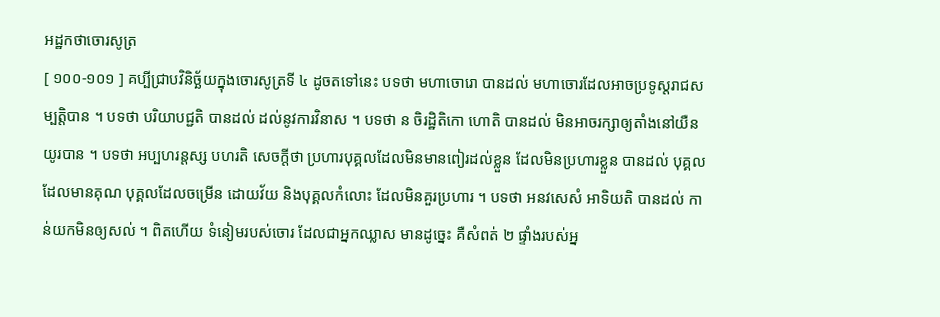អដ្ឋកថាចោរសូត្រ
[ ១០០-១០១ ] គប្បីជ្រាបវិនិច្ឆ័យក្នុងចោរសូត្រទី ៤ ដូចតទៅនេះ បទថា មហាចោរោ បានដល់ មហាចោរដែលអាចប្រទូស្តរាជសម្បត្តិបាន ។ បទថា បរិយាបជ្ជតិ បានដល់ ដល់នូវការវិនាស ។ បទថា ន ចិរដ្ឋិតិកោ ហោតិ បានដល់ មិនអាចរក្សាឲ្យតាំងនៅយឺនយូរបាន ។ បទថា អប្បហរន្តស្ស បហរតិ សេចក្តីថា ប្រហារបុគ្គលដែលមិនមានពៀរដល់ខ្លួន ដែលមិនប្រហារខ្លួន បានដល់ បុគ្គលដែលមានគុណ បុគ្គលដែលចម្រើន ដោយវ័យ និងបុគ្គលកំលោះ ដែលមិនគួរប្រហារ ។ បទថា អនវសេសំ អាទិយតិ បានដល់ កាន់យកមិនឲ្យសល់ ។ ពិតហើយ ទំនៀមរបស់ចោរ ដែលជាអ្នកឈ្លាស មានដូច្នេះ គឺសំពត់ ២ ផ្ទាំងរបស់អ្ន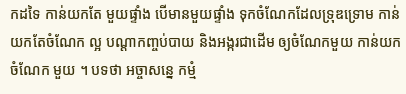កដទៃ កាន់យកតែ មួយផ្ទាំង បើមានមួយផ្ទាំង ទុកចំណែកដែលទ្រុឌទ្រោម កាន់យកតែចំណែក ល្អ បណ្តាកញ្ចប់បាយ និងអង្ករជាដើម ឲ្យចំណែកមួយ កាន់យកចំណែក មួយ ។ បទថា អច្ចាសន្នេ កម្មំ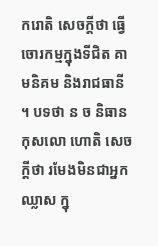ករោតិ សេចក្តីថា ធ្វើចោរកម្មក្នុងទីជិត គាមនិគម និងរាជធានី ។ បទថា ន ច និធានកុសលោ ហោតិ សេចក្តីថា រមែងមិនជាអ្នកឈ្លាស ក្នុ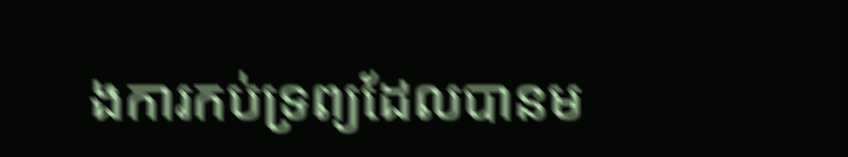ងការកប់ទ្រព្យដែលបានម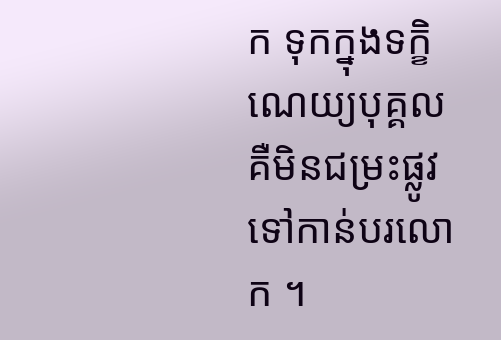ក ទុកក្នុងទក្ខិណេយ្យបុគ្គល គឺមិនជម្រះផ្លូវទៅកាន់បរលោក ។